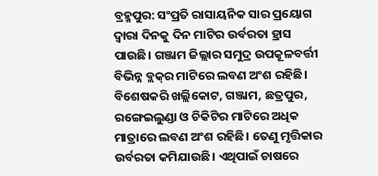ବ୍ରହ୍ମପୁର: ସଂପ୍ରତି ରାସାୟନିକ ସାର ପ୍ରୟୋଗ ଦ୍ବାରା ଦିନକୁ ଦିନ ମାଟିର ଉର୍ବରତା ହ୍ରାସ ପାଉଛି। ଗଞ୍ଜାମ ଜିଲ୍ଲାର ସମୁଦ୍ର ଉପକୂଳବର୍ତ୍ତୀ ବିଭିନ୍ନ ବ୍ଲକ୍‌ର ମାଟିରେ ଲବଣ ଅଂଶ ରହିଛି। ବିଶେଷକରି ଖଲ୍ଲିକୋଟ, ଗଞ୍ଜାମ, ଛତ୍ରପୁର, ରଙ୍ଗେଇଲୁଣ୍ଡା ଓ ଚିକିଟିର ମାଟିରେ ଅଧିକ ମାତ୍ରାରେ ଲବଣ ଅଂଶ ରହିଛି। ତେଣୁ ମୃତ୍ତିକାର ଉର୍ବରତା କମିଯାଉଛି। ଏଥିପାଇଁ ଚାଷରେ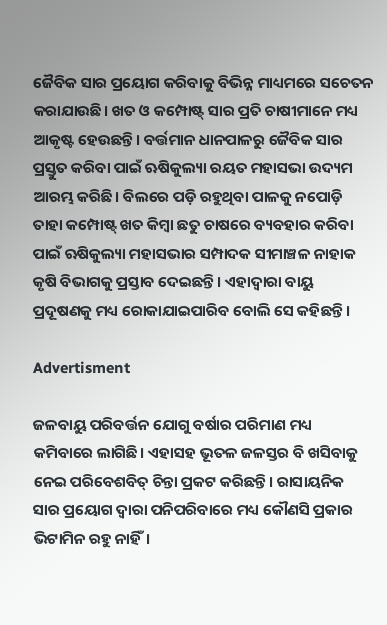ଜୈବିକ ସାର ପ୍ରୟୋଗ କରିବାକୁ ବିଭିନ୍ନ ମାଧ୍ୟମରେ ସଚେତନ କରାଯାଉଛି। ଖତ ଓ କମ୍ପୋଷ୍ଟ୍‌ ସାର ପ୍ରତି ଚାଷୀମାନେ ମଧ୍ୟ ଆକୃଷ୍ଟ ହେଉଛନ୍ତି। ବର୍ତ୍ତମାନ ଧାନପାଳରୁ ଜୈବିକ ସାର ପ୍ରସ୍ତୁତ କରିବା ପାଇଁ ଋଷିକୁଲ୍ୟା ରୟତ ମହାସଭା ଉଦ୍ୟମ ଆରମ୍ଭ କରିଛି। ବିଲରେ ପଡ଼ି ରହୁଥିବା ପାଳକୁ ନପୋଡ଼ି ତାହା କମ୍ପୋଷ୍ଟ୍‌ ଖତ କିମ୍ବା ଛତୁ ଚାଷରେ ବ୍ୟବହାର କରିବା ପାଇଁ ଋଷିକୁଲ୍ୟା ମହାସଭାର ସମ୍ପାଦକ ସୀମାଞ୍ଚଳ ନାହାକ କୃଷି ବିଭାଗକୁ ପ୍ରସ୍ତାବ ଦେଇଛନ୍ତି। ଏହାଦ୍ବାରା ବାୟୁ ପ୍ରଦୂଷଣକୁ ମଧ୍ୟ ରୋକାଯାଇପାରିବ ବୋଲି ସେ କହିଛନ୍ତି।

Advertisment

ଜଳବାୟୁ ପରିବର୍ତ୍ତନ ଯୋଗୁ ବର୍ଷାର ପରିମାଣ ମଧ୍ୟ କମିବାରେ ଲାଗିଛି। ଏହାସହ ଭୂତଳ ଜଳସ୍ତର ବି ଖସିବାକୁ ନେଇ ପରିବେଶବିତ୍ ଚିନ୍ତା ପ୍ରକଟ କରିଛନ୍ତି। ରାସାୟନିକ ସାର ପ୍ରୟୋଗ ଦ୍ବାରା ପନିପରିବାରେ ମଧ୍ୟ କୌଣସି ପ୍ରକାର ଭିଟାମିନ ରହୁ ନାହିଁ।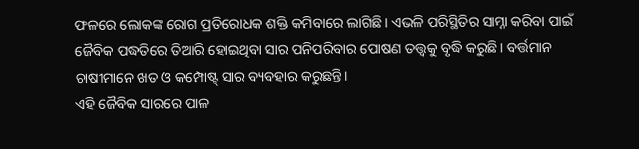ଫଳରେ ଲୋକଙ୍କ ‌ରୋଗ ପ୍ରତିରୋଧକ ଶକ୍ତି କମିବାରେ ଲାଗିଛି। ଏଭଳି ପରିସ୍ଥିତିର ସାମ୍ନା କରିବା ପାଇଁ ଜୈବିକ ପଦ୍ଧତିରେ ତିଆରି ହୋଇଥିବା ସାର ପନିପରିବାର ପୋଷଣ ତତ୍ତ୍ବକୁ ବୃଦ୍ଧି କରୁଛି। ବର୍ତ୍ତମାନ ଚାଷୀମାନେ ଖତ ଓ କମ୍ପୋଷ୍ଟ୍‌ ସାର ବ୍ୟବହାର କରୁଛନ୍ତି।
ଏହି ଜୈବିକ ସାରରେ ପାଳ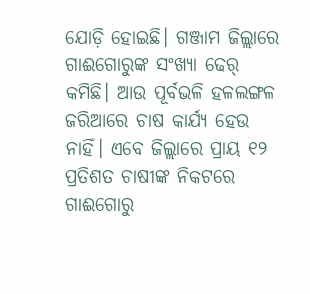ଯୋଡ଼ି ହୋଇଛି। ଗଞ୍ଜାମ ଜିଲ୍ଲାରେ ଗାଈଗୋରୁଙ୍କ ସଂଖ୍ୟା ଢେର୍ କମିଛି। ଆଉ ପୂର୍ବଭଳି ହଳଲଙ୍ଗଳ ଜରିଆରେ ଚାଷ କାର୍ଯ୍ୟ ହେଉ ନାହିଁ। ଏବେ ଜିଲ୍ଲାରେ ପ୍ରାୟ ୧୨ ପ୍ରତିଶତ ଚାଷୀଙ୍କ ନିକଟରେ ଗାଈଗୋରୁ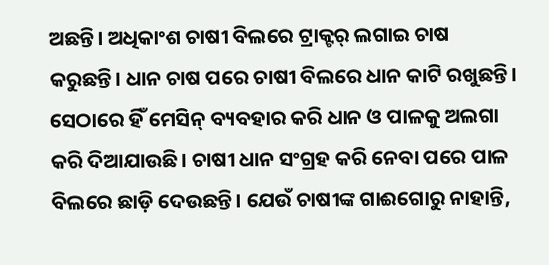ଅଛନ୍ତି। ଅଧିକାଂଶ ଚାଷୀ ବିଲରେ ଟ୍ରାକ୍ଟର୍‌ ଲଗାଇ ଚାଷ କରୁଛନ୍ତି। ଧାନ ଚାଷ ପରେ ଚାଷୀ ବିଲରେ ଧାନ କାଟି ରଖୁଛନ୍ତି। ସେଠାରେ ହିଁ ମେସିନ୍‌ ବ୍ୟବହାର କରି ଧାନ ଓ ପାଳକୁ ଅଲଗା କରି ଦିଆଯାଉଛି। ଚାଷୀ ଧାନ ସଂଗ୍ରହ କରି ନେବା ପରେ ପାଳ ବିଲରେ ଛାଡ଼ି ଦେଉଛନ୍ତି। ଯେଉଁ ଚାଷୀଙ୍କ ଗାଈଗୋରୁ ନାହାନ୍ତି,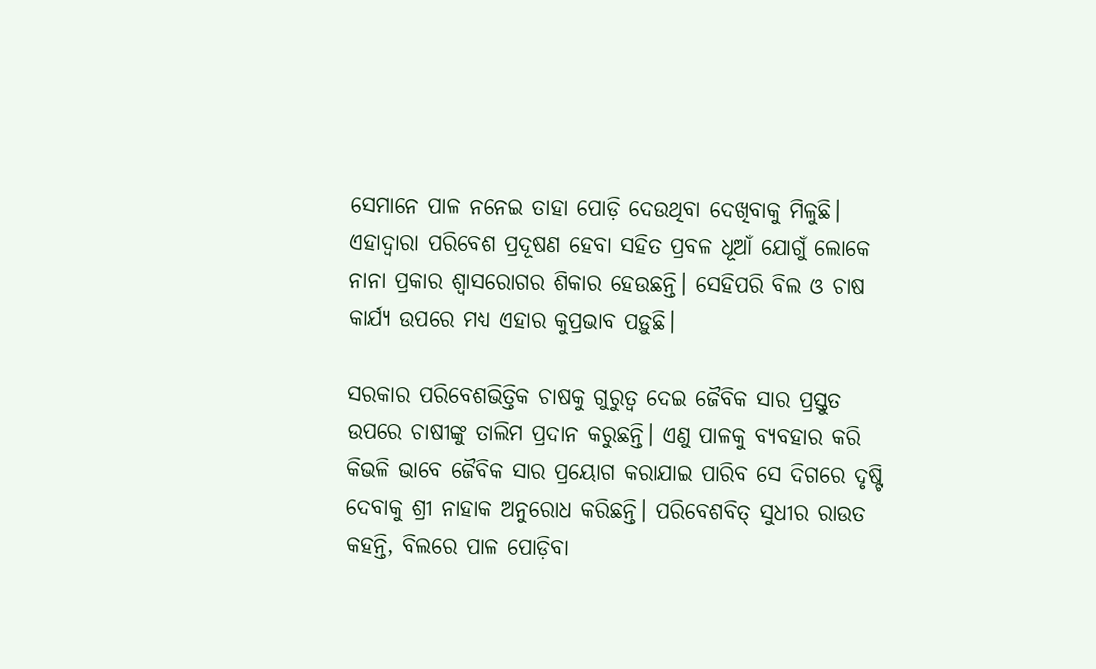ସେମାନେ ପାଳ ନନେଇ ତାହା ପୋଡ଼ି ଦେଉଥିବା ଦେଖିବାକୁ ମିଳୁଛି। ଏହାଦ୍ବାରା ପରିବେଶ ପ୍ରଦୂଷଣ ହେବା ସହିତ ପ୍ରବଳ ଧୂଆଁ ଯୋଗୁଁ ଲୋକେ ନାନା ପ୍ରକାର ଶ୍ବାସରୋଗର ଶିକାର ହେଉଛନ୍ତି। ସେହିପରି ବିଲ ଓ ଚାଷ କାର୍ଯ୍ୟ ଉପରେ ମଧ୍ୟ ଏହାର କୁପ୍ରଭାବ ପଡ଼ୁଛି।

ସରକାର ପରିବେଶଭିତ୍ତିକ ଚାଷକୁ ଗୁରୁତ୍ବ ଦେଇ ଜୈବିକ ସାର ପ୍ରସ୍ତୁତ ଉପରେ ଚାଷୀଙ୍କୁ ତାଲିମ ପ୍ରଦାନ କରୁଛନ୍ତି। ଏଣୁ ପାଳକୁ ବ୍ୟବହାର କରି କିଭଳି ଭାବେ ଜୈବିକ ସାର ପ୍ରୟୋଗ କରାଯାଇ ପାରିବ ସେ ଦିଗରେ ଦୃଷ୍ଟି ଦେବାକୁ ଶ୍ରୀ ନାହାକ ଅନୁରୋଧ କରିଛନ୍ତି। ପରିବେଶବିତ୍‌ ସୁଧୀର ରାଉତ କହନ୍ତି, ବିଲରେ ପାଳ ପୋଡ଼ିବା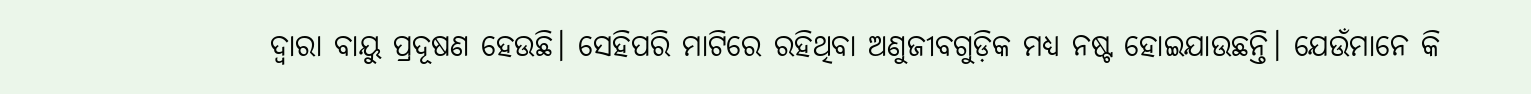ଦ୍ବାରା ବାୟୁ ପ୍ରଦୂଷଣ ହେଉଛି। ସେହିପରି ମାଟିରେ ରହିଥିବା ଅଣୁଜୀବଗୁଡ଼ିକ ମଧ୍ୟ ନଷ୍ଟ ହୋଇଯାଉଛନ୍ତି। ଯେଉଁମାନେ କି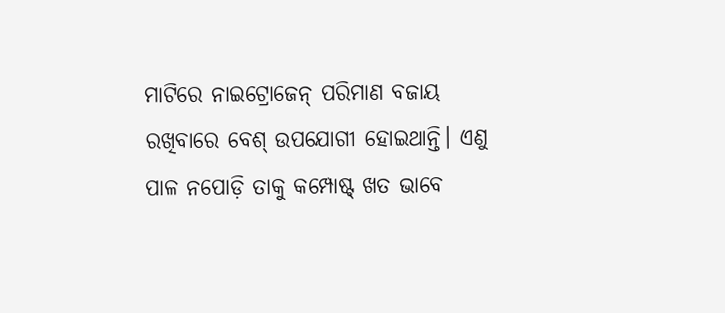ମାଟିରେ ନାଇଟ୍ରୋଜେନ୍‌ ପରିମାଣ ବଜାୟ ରଖିବାରେ ବେଶ୍ ଉପଯୋଗୀ ହୋଇଥାନ୍ତି। ଏଣୁ ପାଳ ନପୋଡ଼ି ତାକୁ କମ୍ପୋଷ୍ଟ୍‌ ଖତ ଭାବେ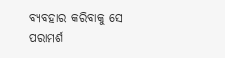ବ୍ୟବହାର କରିବାକୁ ସେ ପରାମର୍ଶ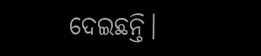ଦେଇଛନ୍ତି।